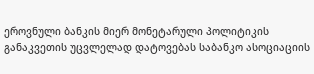ეროვნული ბანკის მიერ მონეტარული პოლიტიკის განაკვეთის უცვლელად დატოვებას საბანკო ასოციაციის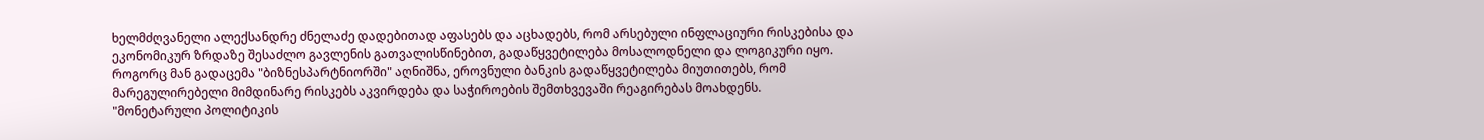ხელმძღვანელი ალექსანდრე ძნელაძე დადებითად აფასებს და აცხადებს, რომ არსებული ინფლაციური რისკებისა და ეკონომიკურ ზრდაზე შესაძლო გავლენის გათვალისწინებით, გადაწყვეტილება მოსალოდნელი და ლოგიკური იყო.
როგორც მან გადაცემა "ბიზნესპარტნიორში" აღნიშნა, ეროვნული ბანკის გადაწყვეტილება მიუთითებს, რომ მარეგულირებელი მიმდინარე რისკებს აკვირდება და საჭიროების შემთხვევაში რეაგირებას მოახდენს.
"მონეტარული პოლიტიკის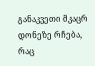განაკვეთი მკაცრ დონეზე რჩება, რაც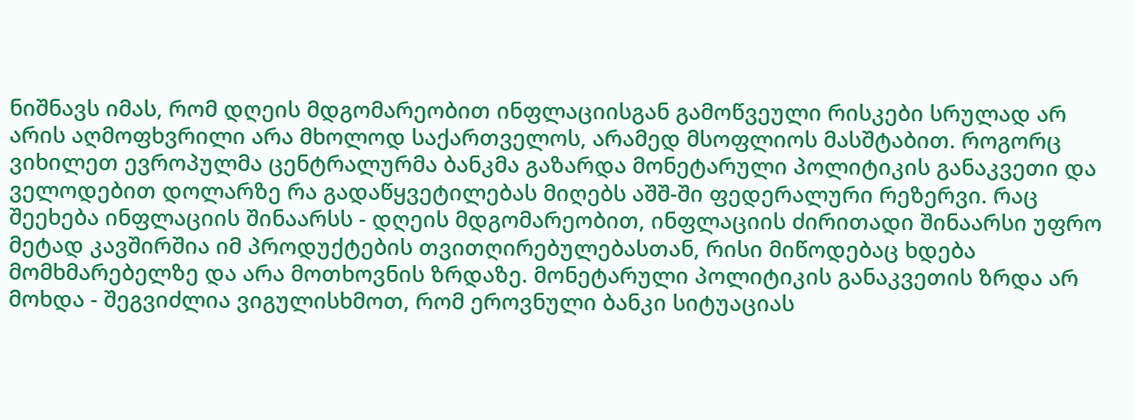ნიშნავს იმას, რომ დღეის მდგომარეობით ინფლაციისგან გამოწვეული რისკები სრულად არ არის აღმოფხვრილი არა მხოლოდ საქართველოს, არამედ მსოფლიოს მასშტაბით. როგორც ვიხილეთ ევროპულმა ცენტრალურმა ბანკმა გაზარდა მონეტარული პოლიტიკის განაკვეთი და ველოდებით დოლარზე რა გადაწყვეტილებას მიღებს აშშ-ში ფედერალური რეზერვი. რაც შეეხება ინფლაციის შინაარსს - დღეის მდგომარეობით, ინფლაციის ძირითადი შინაარსი უფრო მეტად კავშირშია იმ პროდუქტების თვითღირებულებასთან, რისი მიწოდებაც ხდება მომხმარებელზე და არა მოთხოვნის ზრდაზე. მონეტარული პოლიტიკის განაკვეთის ზრდა არ მოხდა - შეგვიძლია ვიგულისხმოთ, რომ ეროვნული ბანკი სიტუაციას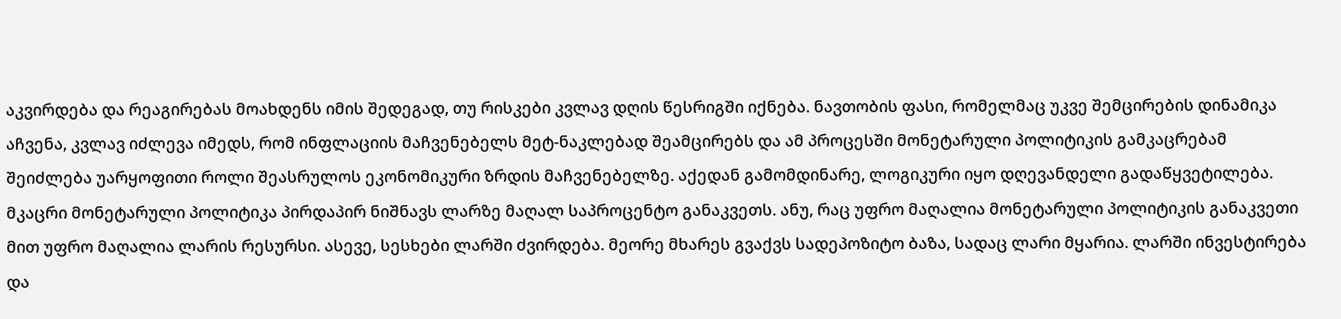აკვირდება და რეაგირებას მოახდენს იმის შედეგად, თუ რისკები კვლავ დღის წესრიგში იქნება. ნავთობის ფასი, რომელმაც უკვე შემცირების დინამიკა აჩვენა, კვლავ იძლევა იმედს, რომ ინფლაციის მაჩვენებელს მეტ-ნაკლებად შეამცირებს და ამ პროცესში მონეტარული პოლიტიკის გამკაცრებამ შეიძლება უარყოფითი როლი შეასრულოს ეკონომიკური ზრდის მაჩვენებელზე. აქედან გამომდინარე, ლოგიკური იყო დღევანდელი გადაწყვეტილება.
მკაცრი მონეტარული პოლიტიკა პირდაპირ ნიშნავს ლარზე მაღალ საპროცენტო განაკვეთს. ანუ, რაც უფრო მაღალია მონეტარული პოლიტიკის განაკვეთი მით უფრო მაღალია ლარის რესურსი. ასევე, სესხები ლარში ძვირდება. მეორე მხარეს გვაქვს სადეპოზიტო ბაზა, სადაც ლარი მყარია. ლარში ინვესტირება და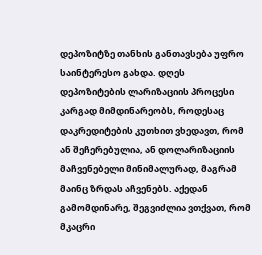დეპოზიტზე თანხის განთავსება უფრო საინტერესო გახდა. დღეს დეპოზიტების ლარიზაციის პროცესი კარგად მიმდინარეობს, როდესაც დაკრედიტების კუთხით ვხედავთ, რომ ან შეჩერებულია, ან დოლარიზაციის მაჩვენებელი მინიმალურად, მაგრამ მაინც ზრდას აჩვენებს. აქედან გამომდინარე, შეგვიძლია ვთქვათ, რომ მკაცრი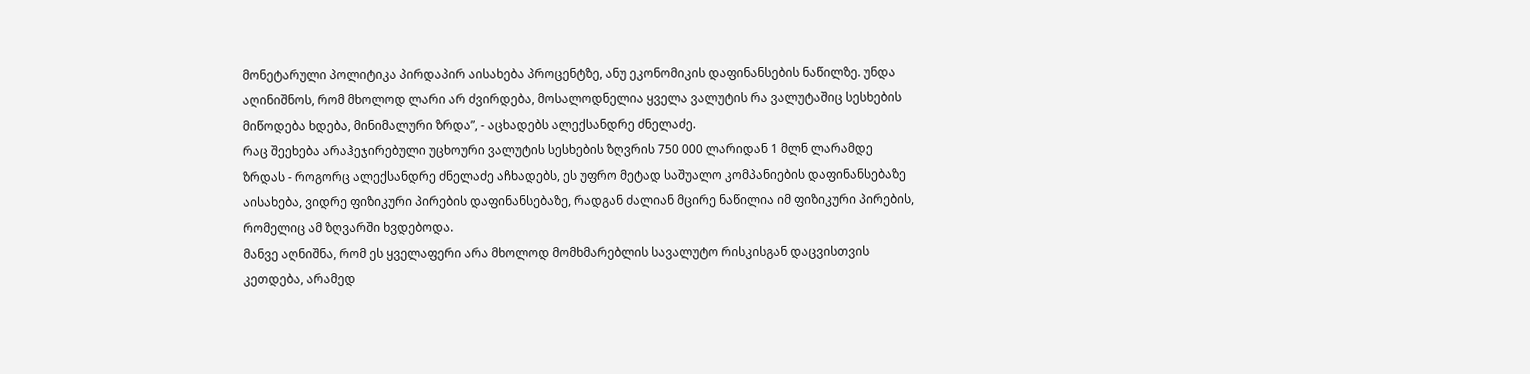მონეტარული პოლიტიკა პირდაპირ აისახება პროცენტზე, ანუ ეკონომიკის დაფინანსების ნაწილზე. უნდა აღინიშნოს, რომ მხოლოდ ლარი არ ძვირდება, მოსალოდნელია ყველა ვალუტის რა ვალუტაშიც სესხების მიწოდება ხდება, მინიმალური ზრდა”, - აცხადებს ალექსანდრე ძნელაძე.
რაც შეეხება არაჰეჯირებული უცხოური ვალუტის სესხების ზღვრის 750 000 ლარიდან 1 მლნ ლარამდე ზრდას - როგორც ალექსანდრე ძნელაძე აჩხადებს, ეს უფრო მეტად საშუალო კომპანიების დაფინანსებაზე აისახება, ვიდრე ფიზიკური პირების დაფინანსებაზე, რადგან ძალიან მცირე ნაწილია იმ ფიზიკური პირების, რომელიც ამ ზღვარში ხვდებოდა.
მანვე აღნიშნა, რომ ეს ყველაფერი არა მხოლოდ მომხმარებლის სავალუტო რისკისგან დაცვისთვის კეთდება, არამედ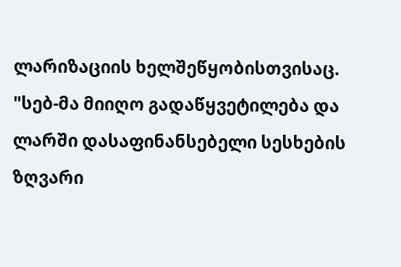ლარიზაციის ხელშეწყობისთვისაც.
"სებ-მა მიიღო გადაწყვეტილება და ლარში დასაფინანსებელი სესხების ზღვარი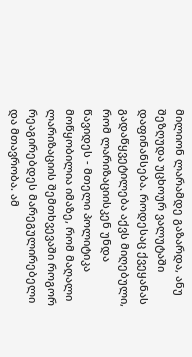მილიონ ლარამდე გაზარდა, ანუ შეზღუდა უცხოურ ვალუტაში დაფინანსება. როდესაც ქვეყანას გადაწყვეტილება აქვს მიღებული, რომ ლარიზაციისკენ უნდა წავიდეს - მთელი პოლიტიკა მოწყობილია იმაზე, რომ მაღალი ლარიზაციის შემთხვევაში როგორ რეაგირებდეს მარეგულირებელი და მთავრობა. ამ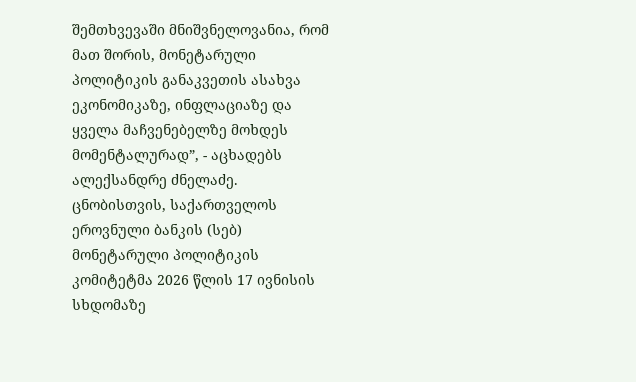შემთხვევაში მნიშვნელოვანია, რომ მათ შორის, მონეტარული პოლიტიკის განაკვეთის ასახვა ეკონომიკაზე, ინფლაციაზე და ყველა მაჩვენებელზე მოხდეს მომენტალურად”, - აცხადებს ალექსანდრე ძნელაძე.
ცნობისთვის, საქართველოს ეროვნული ბანკის (სებ) მონეტარული პოლიტიკის კომიტეტმა 2026 წლის 17 ივნისის სხდომაზე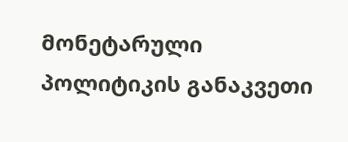მონეტარული პოლიტიკის განაკვეთი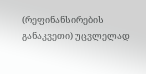(რეფინანსირების განაკვეთი) უცვლელად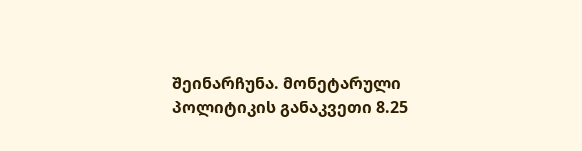შეინარჩუნა. მონეტარული პოლიტიკის განაკვეთი 8.25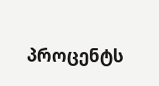პროცენტს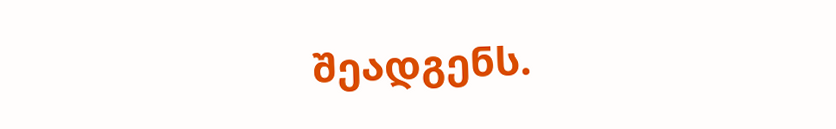შეადგენს.